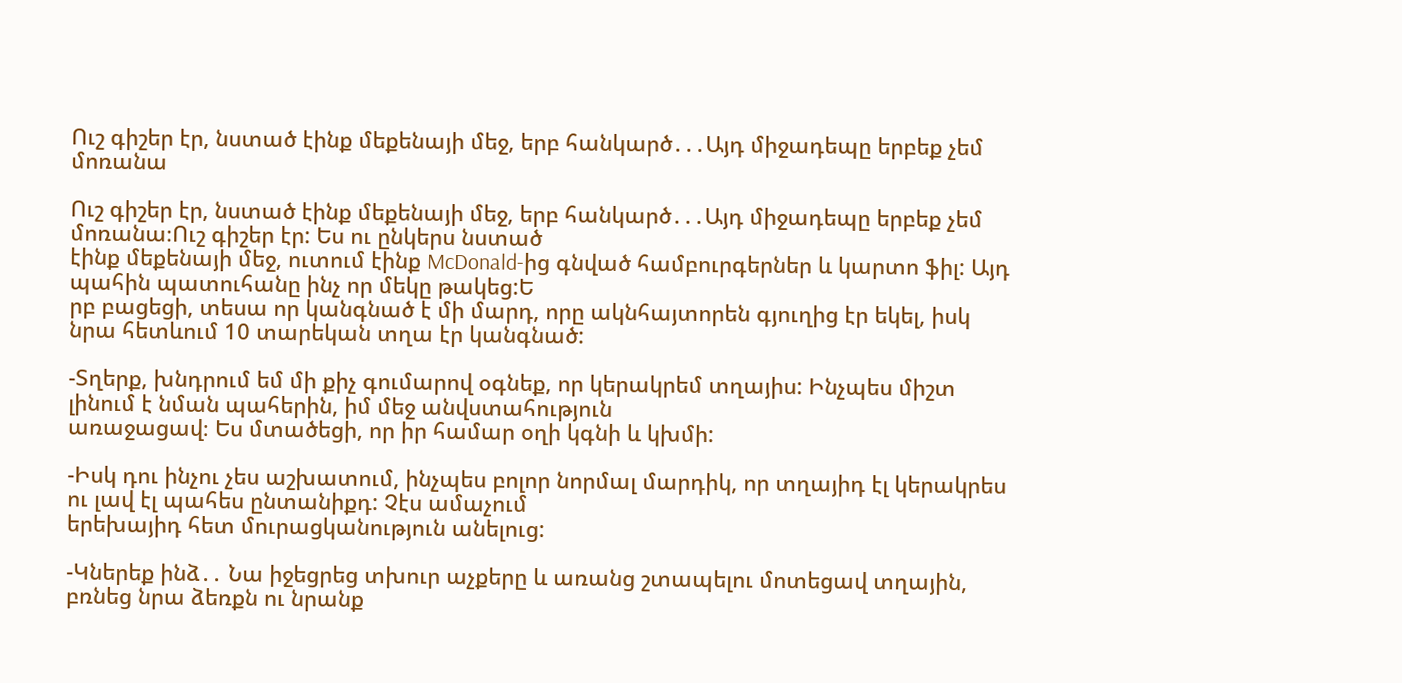Ուշ գիշեր էր, նստած էինք մեքենայի մեջ, երբ հանկարծ․․․Այդ միջադեպը երբեք չեմ մոռանա

Ուշ գիշեր էր, նստած էինք մեքենայի մեջ, երբ հանկարծ․․․Այդ միջադեպը երբեք չեմ մոռանա։Ուշ գիշեր էր: Ես ու ընկերս նստած
էինք մեքենայի մեջ, ուտում էինք McDonald-ից գնված համբուրգերներ և կարտո ֆիլ: Այդ պահին պատուհանը ինչ որ մեկը թակեց:Ե
րբ բացեցի, տեսա որ կանգնած է մի մարդ, որը ակնհայտորեն գյուղից էր եկել, իսկ նրա հետևում 10 տարեկան տղա էր կանգնած:

-Տղերք, խնդրում եմ մի քիչ գումարով օգնեք, որ կերակրեմ տղայիս: Ինչպես միշտ լինում է նման պահերին, իմ մեջ անվստահություն
առաջացավ։ Ես մտածեցի, որ իր համար օղի կգնի և կխմի:

-Իսկ դու ինչու չես աշխատում, ինչպես բոլոր նորմալ մարդիկ, որ տղայիդ էլ կերակրես ու լավ էլ պահես ընտանիքդ: Չէս ամաչում
երեխայիդ հետ մուրացկանություն անելուց:

-Կներեք ինձ․․ Նա իջեցրեց տխուր աչքերը և առանց շտապելու մոտեցավ տղային, բռնեց նրա ձեռքն ու նրանք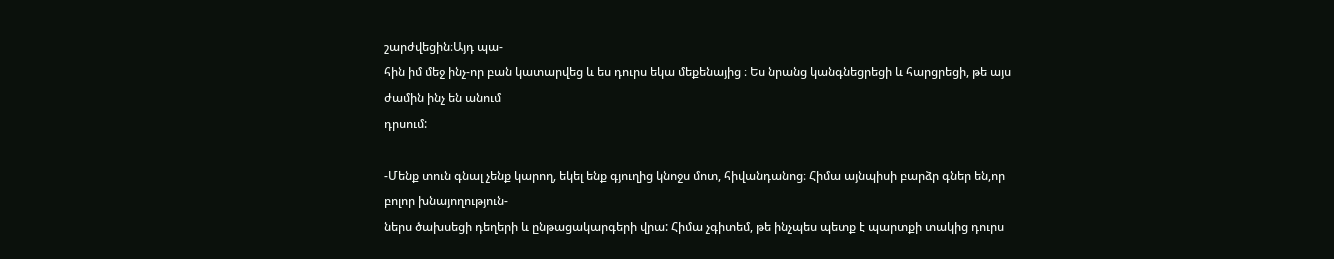շարժվեցին։Այդ պա-
հին իմ մեջ ինչ-որ բան կատարվեց և ես դուրս եկա մեքենայից ։ Ես նրանց կանգնեցրեցի և հարցրեցի, թե այս ժամին ինչ են անում
դրսում:

-Մենք տուն գնալ չենք կարող, եկել ենք գյուղից կնոջս մոտ, հիվանդանոց։ Հիմա այնպիսի բարձր գներ են,որ բոլոր խնայողություն-
ներս ծախսեցի դեղերի և ընթացակարգերի վրա: Հիմա չգիտեմ, թե ինչպես պետք է պարտքի տակից դուրս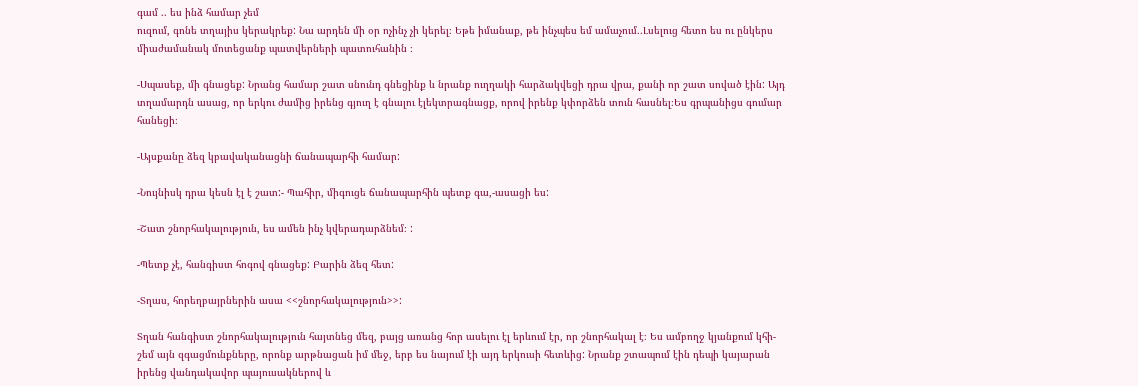գամ .. ես ինձ համար չեմ
ուզում, գոնե տղայիս կերակրեք: Նա արդեն մի օր ոչինչ չի կերել։ Եթե իմանաք, թե ինչպես եմ ամաչում․․Լսելուց հետո ես ու ընկերս
միաժամանակ մոտեցանք պատվերների պատուհանին ։

-Սպասեք, մի գնացեք: Նրանց համար շատ սնունդ գնեցինք և նրանք ուղղակի հարձակվեցի դրա վրա, քանի որ շատ սոված էին: Այդ
տղամարդն ասաց, որ երկու ժամից իրենց գյուղ է գնալու էլեկտրագնացք, որով իրենք կփորձեն տուն հասնել։Ես գրպանիցս գումար
հանեցի։

-Այսքանը ձեզ կբավականացնի ճանապարհի համար:

-Նույնիսկ դրա կեսն էլ է շատ:- Պահիր, միգուցե ճանապարհին պետք գա,-ասացի ես:

-Շատ շնորհակալություն, ես ամեն ինչ կվերադարձնեմ։ :

-Պետք չէ, հանգիստ հոգով գնացեք: Բարին ձեզ հետ:

-Տղաս, հորեղբայրներին ասա <<շնորհակալություն>>:

Տղան հանգիստ շնորհակալություն հայտնեց մեզ, բայց առանց հոր ասելու էլ երևում էր, որ շնորհակալ է։ Ես ամբողջ կյանքում կհի-
շեմ այն զգացմունքները, որոնք արթնացան իմ մեջ, երբ ես նայում էի այդ երկուսի հետևից: Նրանք շտապում էին դեպի կայարան
իրենց վանդակավոր պայուսակներով և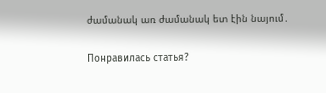ժամանակ առ ժամանակ ետ էին նայում․

Понравилась статья?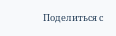Поделиться с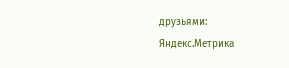друзьями:
Яндекс.Метрика